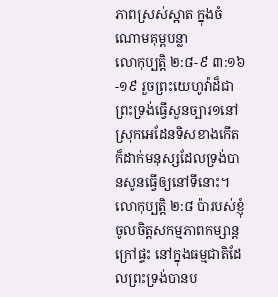ភាពស្រស់ស្អាត ក្នុងចំណោមគុម្ពបន្លា
លោកុប្បត្ដិ ២:៨-៩ ៣:១៦-១៩ រួចព្រះយេហូវ៉ាដ៏ជាព្រះទ្រង់ធ្វើសួនច្បារ១នៅស្រុកអេដែនទិសខាងកើត ក៏ដាក់មនុស្សដែលទ្រង់បានសូនធ្វើឲ្យនៅទីនោះ។ លោកុប្បត្តិ ២:៨ ប៉ារបស់ខ្ញុំចូលចិត្តសកម្មភាពកម្សាន្តក្រៅផ្ទះ នៅក្នុងធម្មជាតិដែលព្រះទ្រង់បានប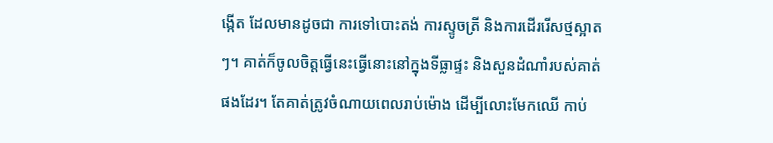ង្កើត ដែលមានដូចជា ការទៅបោះតង់ ការស្ទូចត្រី និងការដើររើសថ្មស្អាតៗ។ គាត់ក៏ចូលចិត្តធ្វើនេះធ្វើនោះនៅក្នុងទីធ្លាផ្ទះ និងសួនដំណាំរបស់គាត់ផងដែរ។ តែគាត់ត្រូវចំណាយពេលរាប់ម៉ោង ដើម្បីលោះមែកឈើ កាប់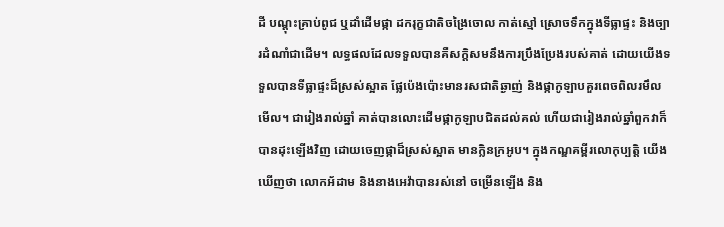ដី បណ្ដុះគ្រាប់ពូជ ឬដាំដើមផ្កា ដករុក្ខជាតិចង្រៃចោល កាត់ស្មៅ ស្រោចទឹកក្នុងទីធ្លាផ្ទះ និងច្បារដំណាំជាដើម។ លទ្ធផលដែលទទួលបានគឺសក្តិសមនឹងការប្រឹងប្រែងរបស់គាត់ ដោយយើងទទួលបានទីធ្លាផ្ទះដ៏ស្រស់ស្អាត ផ្លែប៉េងប៉ោះមានរសជាតិឆ្ងាញ់ និងផ្កាកូឡាបគួរពេចពិលរមឹលមើល។ ជារៀងរាល់ឆ្នាំ គាត់បានលោះដើមផ្កាកូឡាបជិតដល់គល់ ហើយជារៀងរាល់ឆ្នាំពួកវាក៏បានដុះឡើងវិញ ដោយចេញផ្កាដ៏ស្រស់ស្អាត មានក្លិនក្រអូប។ ក្នុងកណ្ឌគម្ពីរលោកុប្បត្ដិ យើងឃើញថា លោកអ័ដាម និងនាងអេវ៉ាបានរស់នៅ ចម្រើនឡើង និង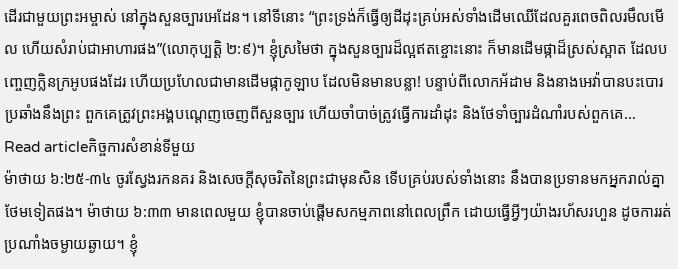ដើរជាមួយព្រះអម្ចាស់ នៅក្នុងសួនច្បារអេដែន។ នៅទីនោះ “ព្រះទ្រង់ក៏ធ្វើឲ្យដីដុះគ្រប់អស់ទាំងដើមឈើដែលគួរពេចពិលរមឹលមើល ហើយសំរាប់ជាអាហារផង”(លោកុប្បត្តិ ២:៩)។ ខ្ញុំស្រមៃថា ក្នុងសួនច្បារដ៏ល្អឥតខ្ចោះនោះ ក៏មានដើមផ្កាដ៏ស្រស់ស្អាត ដែលបញ្ចេញក្លិនក្រអូបផងដែរ ហើយប្រហែលជាមានដើមផ្កាកូឡាប ដែលមិនមានបន្លា! បន្ទាប់ពីលោកអ័ដាម និងនាងអេវ៉ាបានបះបោរប្រឆាំងនឹងព្រះ ពួកគេត្រូវព្រះអង្គបណ្តេញចេញពីសួនច្បារ ហើយចាំបាច់ត្រូវធ្វើការដាំដុះ និងថែទាំច្បារដំណាំរបស់ពួកគេ…
Read articleកិច្ចការសំខាន់ទីមួយ
ម៉ាថាយ ៦:២៥-៣៤ ចូរស្វែងរកនគរ និងសេចក្តីសុចរិតនៃព្រះជាមុនសិន ទើបគ្រប់របស់ទាំងនោះ នឹងបានប្រទានមកអ្នករាល់គ្នាថែមទៀតផង។ ម៉ាថាយ ៦:៣៣ មានពេលមួយ ខ្ញុំបានចាប់ផ្តើមសកម្មភាពនៅពេលព្រឹក ដោយធ្វើអ្វីៗយ៉ាងរហ័សរហួន ដូចការរត់ប្រណាំងចម្ងាយឆ្ងាយ។ ខ្ញុំ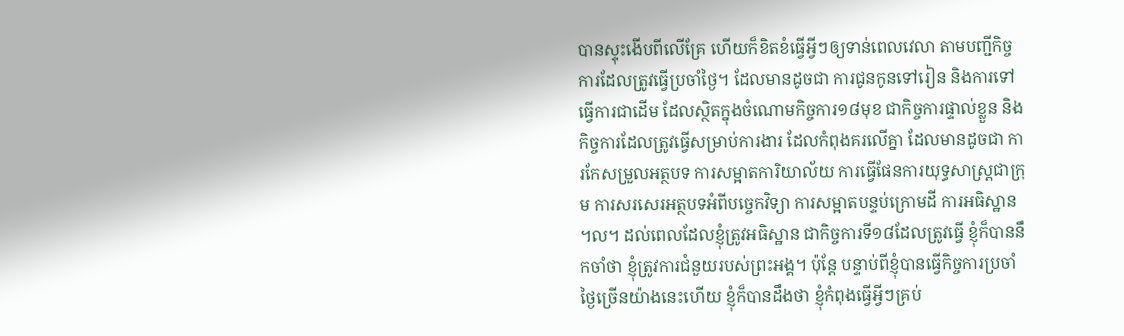បានស្ទុះងើបពីលើគ្រែ ហើយក៏ខិតខំធ្វើអ្វីៗឲ្យទាន់ពេលវេលា តាមបញ្ជីកិច្ចការដែលត្រូវធ្វើប្រចាំថ្ងៃ។ ដែលមានដូចជា ការជូនកូនទៅរៀន និងការទៅធ្វើការជាដើម ដែលស្ថិតក្នុងចំណោមកិច្ចការ១៨មុខ ជាកិច្ចការផ្ទាល់ខ្លួន និងកិច្ចការដែលត្រូវធ្វើសម្រាប់ការងារ ដែលកំពុងគរលើគ្នា ដែលមានដូចជា ការកែសម្រួលអត្ថបទ ការសម្អាតការិយាល័យ ការធ្វើផែនការយុទ្ធសាស្ត្រជាក្រុម ការសរសេរអត្ថបទអំពីបច្ចេកវិទ្យា ការសម្អាតបន្ទប់ក្រោមដី ការអធិស្ឋាន ។ល។ ដល់ពេលដែលខ្ញុំត្រូវអធិស្ឋាន ជាកិច្ចការទី១៨ដែលត្រូវធ្វើ ខ្ញុំក៏បាននឹកចាំថា ខ្ញុំត្រូវការជំនួយរបស់ព្រះអង្គ។ ប៉ុន្តែ បន្ទាប់ពីខ្ញុំបានធ្វើកិច្ចការប្រចាំថ្ងៃច្រើនយ៉ាងនេះហើយ ខ្ញុំក៏បានដឹងថា ខ្ញុំកំពុងធ្វើអ្វីៗគ្រប់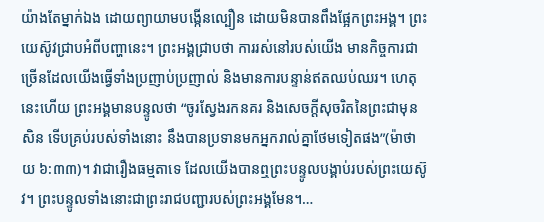យ៉ាងតែម្នាក់ឯង ដោយព្យាយាមបង្កើនល្បឿន ដោយមិនបានពឹងផ្អែកព្រះអង្គ។ ព្រះយេស៊ូវជ្រាបអំពីបញ្ហានេះ។ ព្រះអង្គជ្រាបថា ការរស់នៅរបស់យើង មានកិច្ចការជាច្រើនដែលយើងធ្វើទាំងប្រញាប់ប្រញាល់ និងមានការបន្ទាន់ឥតឈប់ឈរ។ ហេតុនេះហើយ ព្រះអង្គមានបន្ទូលថា “ចូរស្វែងរកនគរ និងសេចក្តីសុចរិតនៃព្រះជាមុនសិន ទើបគ្រប់របស់ទាំងនោះ នឹងបានប្រទានមកអ្នករាល់គ្នាថែមទៀតផង”(ម៉ាថាយ ៦:៣៣)។ វាជារឿងធម្មតាទេ ដែលយើងបានឮព្រះបន្ទូលបង្គាប់របស់ព្រះយេស៊ូវ។ ព្រះបន្ទូលទាំងនោះជាព្រះរាជបញ្ជារបស់ព្រះអង្គមែន។…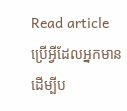Read articleប្រើអ្វីដែលអ្នកមាន ដើម្បីប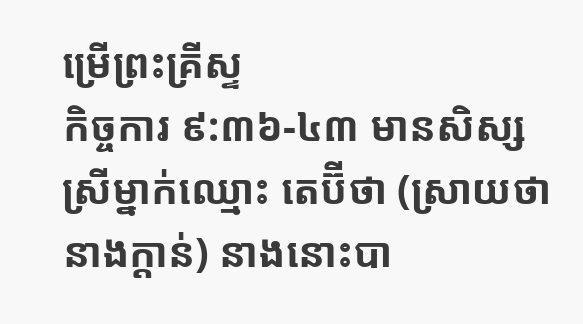ម្រើព្រះគ្រីស្ទ
កិច្ចការ ៩:៣៦-៤៣ មានសិស្សស្រីម្នាក់ឈ្មោះ តេប៊ីថា (ស្រាយថា នាងក្តាន់) នាងនោះបា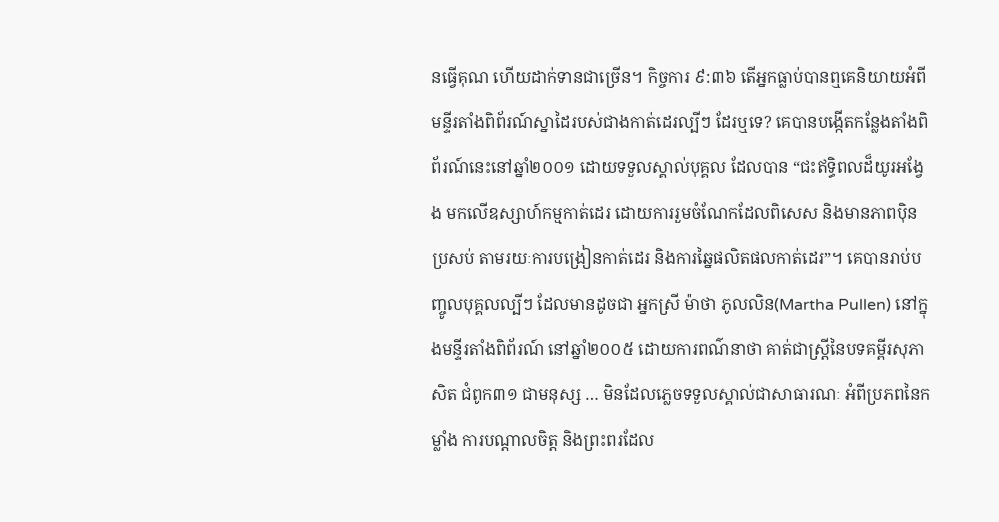នធ្វើគុណ ហើយដាក់ទានជាច្រើន។ កិច្ចការ ៩:៣៦ តើអ្នកធ្លាប់បានឮគេនិយាយអំពីមន្ទីរតាំងពិព័រណ៍ស្នាដៃរបស់ជាងកាត់ដេរល្បីៗ ដែរឬទេ? គេបានបង្កើតកន្លែងតាំងពិព័រណ៍នេះនៅឆ្នាំ២០០១ ដោយទទួលស្គាល់បុគ្គល ដែលបាន “ជះឥទ្ធិពលដ៏យូរអង្វែង មកលើឧស្សាហ៍កម្មកាត់ដេរ ដោយការរួមចំណែកដែលពិសេស និងមានភាពប៉ិនប្រសប់ តាមរយៈការបង្រៀនកាត់ដេរ និងការឆ្នៃផលិតផលកាត់ដេរ”។ គេបានរាប់បញ្ចូលបុគ្គលល្បីៗ ដែលមានដូចជា អ្នកស្រី ម៉ាថា ភូលលិន(Martha Pullen) នៅក្នុងមន្ទីរតាំងពិព័រណ៍ នៅឆ្នាំ២០០៥ ដោយការពណ៌នាថា គាត់ជាស្រ្តីនៃបទគម្ពីរសុភាសិត ជំពូក៣១ ជាមនុស្ស … មិនដែលភ្លេចទទួលស្គាល់ជាសាធារណៈ អំពីប្រភពនៃកម្លាំង ការបណ្តាលចិត្ត និងព្រះពរដែល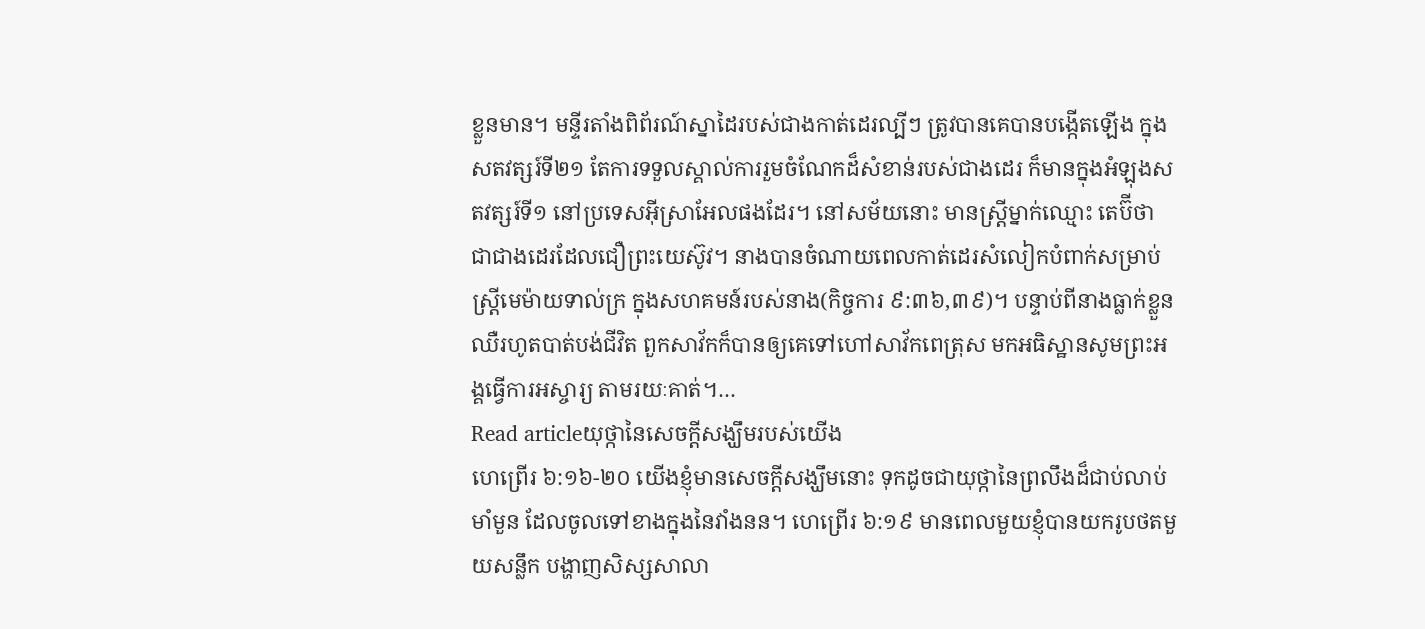ខ្លួនមាន។ មន្ទីរតាំងពិព័រណ៍ស្នាដៃរបស់ជាងកាត់ដេរល្បីៗ ត្រូវបានគេបានបង្កើតឡើង ក្នុងសតវត្សរ៍ទី២១ តែការទទួលស្គាល់ការរួមចំណែកដ៏សំខាន់របស់ជាងដេរ ក៏មានក្នុងអំឡុងសតវត្សរ៍ទី១ នៅប្រទេសអ៊ីស្រាអែលផងដែរ។ នៅសម័យនោះ មានស្រ្តីម្នាក់ឈ្មោះ តេប៊ីថា ជាជាងដេរដែលជឿព្រះយេស៊ូវ។ នាងបានចំណាយពេលកាត់ដេរសំលៀកបំពាក់សម្រាប់ស្រ្តីមេម៉ាយទាល់ក្រ ក្នុងសហគមន៍របស់នាង(កិច្ចការ ៩:៣៦,៣៩)។ បន្ទាប់ពីនាងធ្លាក់ខ្លួនឈឺរហូតបាត់បង់ជីវិត ពួកសាវ័កក៏បានឲ្យគេទៅហៅសាវ័កពេត្រុស មកអធិស្ឋានសូមព្រះអង្គធ្វើការអស្ចារ្យ តាមរយៈគាត់។…
Read articleយុថ្កានៃសេចក្តីសង្ឃឹមរបស់យើង
ហេព្រើរ ៦:១៦-២០ យើងខ្ញុំមានសេចក្តីសង្ឃឹមនោះ ទុកដូចជាយុថ្កានៃព្រលឹងដ៏ជាប់លាប់មាំមួន ដែលចូលទៅខាងក្នុងនៃវាំងនន។ ហេព្រើរ ៦:១៩ មានពេលមួយខ្ញុំបានយករូបថតមួយសន្លឹក បង្ហាញសិស្សសាលា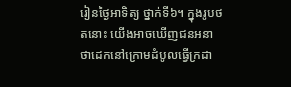រៀនថ្ងៃអាទិត្យ ថ្នាក់ទី៦។ ក្នុងរូបថតនោះ យើងអាចឃើញជនអនាថាដេកនៅក្រោមដំបូលធ្វើក្រដា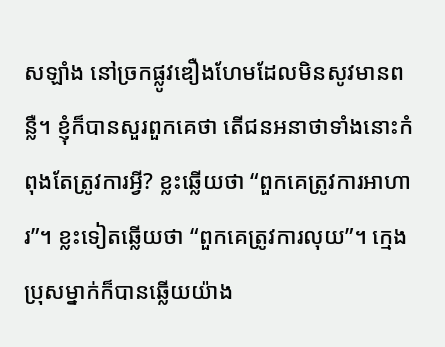សឡាំង នៅច្រកផ្លូវឌឿងហែមដែលមិនសូវមានពន្លឺ។ ខ្ញុំក៏បានសួរពួកគេថា តើជនអនាថាទាំងនោះកំពុងតែត្រូវការអ្វី? ខ្លះឆ្លើយថា “ពួកគេត្រូវការអាហារ”។ ខ្លះទៀតឆ្លើយថា “ពួកគេត្រូវការលុយ”។ ក្មេងប្រុសម្នាក់ក៏បានឆ្លើយយ៉ាង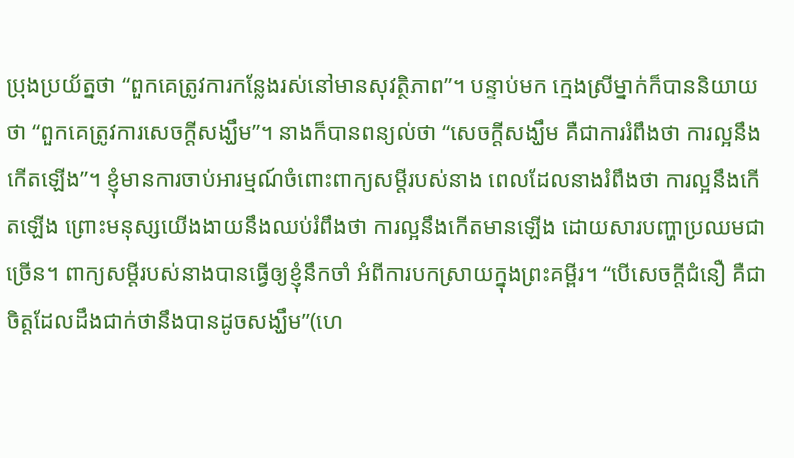ប្រុងប្រយ័ត្នថា “ពួកគេត្រូវការកន្លែងរស់នៅមានសុវត្ថិភាព”។ បន្ទាប់មក ក្មេងស្រីម្នាក់ក៏បាននិយាយថា “ពួកគេត្រូវការសេចក្តីសង្ឃឹម”។ នាងក៏បានពន្យល់ថា “សេចក្តីសង្ឃឹម គឺជាការរំពឹងថា ការល្អនឹងកើតឡើង”។ ខ្ញុំមានការចាប់អារម្មណ៍ចំពោះពាក្យសម្ដីរបស់នាង ពេលដែលនាងរំពឹងថា ការល្អនឹងកើតឡើង ព្រោះមនុស្សយើងងាយនឹងឈប់រំពឹងថា ការល្អនឹងកើតមានឡើង ដោយសារបញ្ហាប្រឈមជាច្រើន។ ពាក្យសម្ដីរបស់នាងបានធ្វើឲ្យខ្ញុំនឹកចាំ អំពីការបកស្រាយក្នុងព្រះគម្ពីរ។ “បើសេចក្តីជំនឿ គឺជាចិត្តដែលដឹងជាក់ថានឹងបានដូចសង្ឃឹម”(ហេ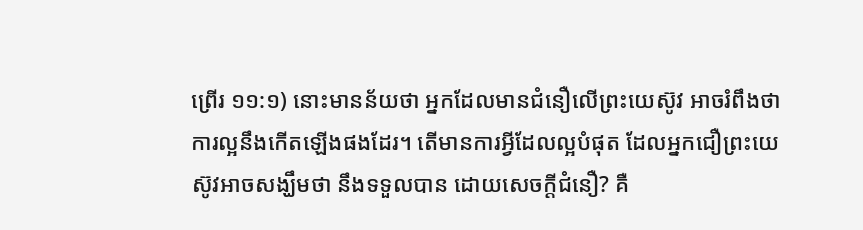ព្រើរ ១១:១) នោះមានន័យថា អ្នកដែលមានជំនឿលើព្រះយេស៊ូវ អាចរំពឹងថា ការល្អនឹងកើតឡើងផងដែរ។ តើមានការអ្វីដែលល្អបំផុត ដែលអ្នកជឿព្រះយេស៊ូវអាចសង្ឃឹមថា នឹងទទួលបាន ដោយសេចក្តីជំនឿ? គឺ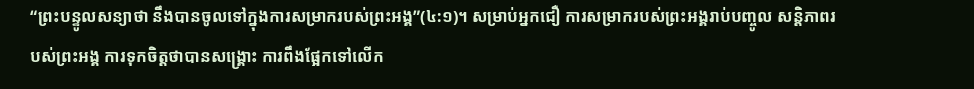“ព្រះបន្ទូលសន្យាថា នឹងបានចូលទៅក្នុងការសម្រាករបស់ព្រះអង្គ”(៤:១)។ សម្រាប់អ្នកជឿ ការសម្រាករបស់ព្រះអង្គរាប់បញ្ចូល សន្តិភាពរបស់ព្រះអង្គ ការទុកចិត្តថាបានសង្គ្រោះ ការពឹងផ្អែកទៅលើក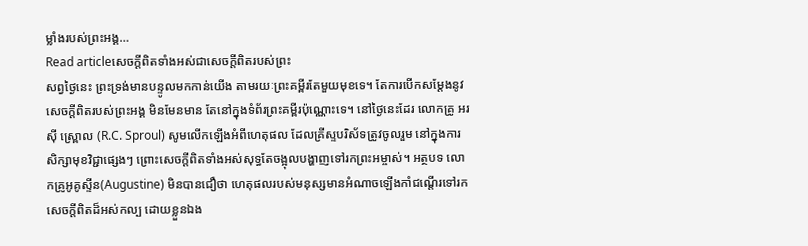ម្លាំងរបស់ព្រះអង្គ…
Read articleសេចក្តីពិតទាំងអស់ជាសេចក្តីពិតរបស់ព្រះ
សព្វថ្ងៃនេះ ព្រះទ្រង់មានបន្ទូលមកកាន់យើង តាមរយៈព្រះគម្ពីរតែមួយមុខទេ។ តែការបើកសម្ដែងនូវសេចក្តីពិតរបស់ព្រះអង្គ មិនមែនមាន តែនៅក្នុងទំព័រព្រះគម្ពីរប៉ុណ្ណោះទេ។ នៅថ្ងៃនេះដែរ លោកគ្រូ អរ ស៊ី ស្ព្រោល (R.C. Sproul) សូមលើកឡើងអំពីហេតុផល ដែលគ្រីស្ទបរិស័ទត្រូវចូលរួម នៅក្នុងការសិក្សាមុខវិជ្ជាផ្សេងៗ ព្រោះសេចក្តីពិតទាំងអស់សុទ្ធតែចង្អុលបង្ហាញទៅរកព្រះអម្ចាស់។ អត្ថបទ លោកគ្រូអូគូស្ទីន(Augustine) មិនបានជឿថា ហេតុផលរបស់មនុស្សមានអំណាចឡើងកាំជណ្តើរទៅរកសេចក្តីពិតដ៏អស់កល្ប ដោយខ្លួនឯង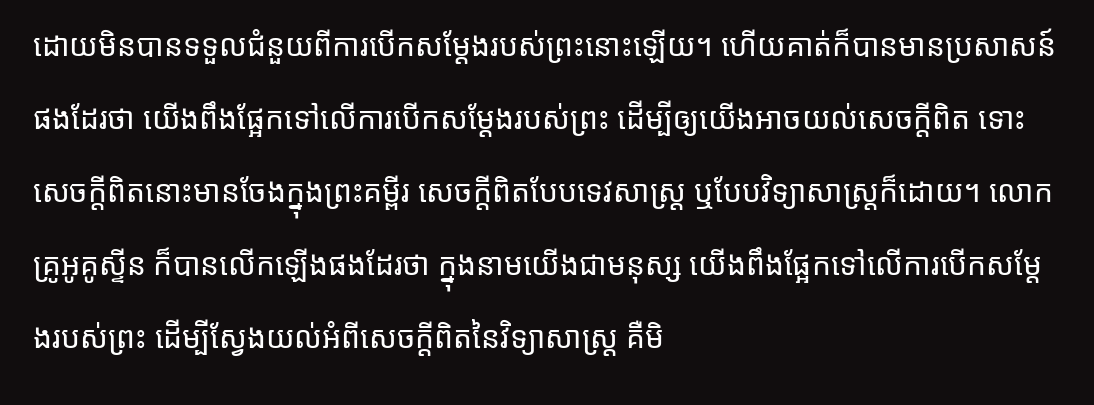ដោយមិនបានទទួលជំនួយពីការបើកសម្ដែងរបស់ព្រះនោះឡើយ។ ហើយគាត់ក៏បានមានប្រសាសន៍ផងដែរថា យើងពឹងផ្អែកទៅលើការបើកសម្ដែងរបស់ព្រះ ដើម្បីឲ្យយើងអាចយល់សេចក្តីពិត ទោះសេចក្តីពិតនោះមានចែងក្នុងព្រះគម្ពីរ សេចក្តីពិតបែបទេវសាស្រ្ត ឬបែបវិទ្យាសាស្រ្តក៏ដោយ។ លោកគ្រូអូគូស្ទីន ក៏បានលើកឡើងផងដែរថា ក្នុងនាមយើងជាមនុស្ស យើងពឹងផ្អែកទៅលើការបើកសម្ដែងរបស់ព្រះ ដើម្បីស្វែងយល់អំពីសេចក្តីពិតនៃវិទ្យាសាស្រ្ត គឺមិ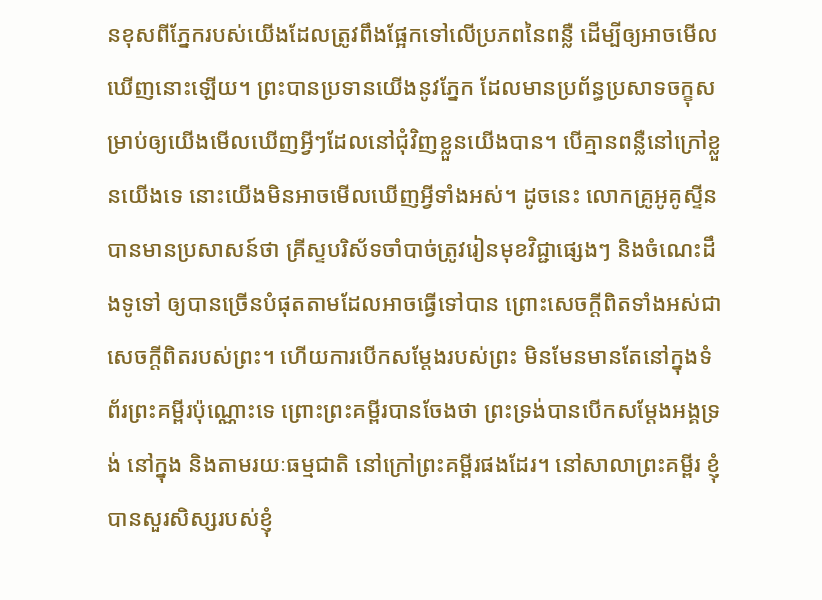នខុសពីភ្នែករបស់យើងដែលត្រូវពឹងផ្អែកទៅលើប្រភពនៃពន្លឺ ដើម្បីឲ្យអាចមើលឃើញនោះឡើយ។ ព្រះបានប្រទានយើងនូវភ្នែក ដែលមានប្រព័ន្ធប្រសាទចក្ខុសម្រាប់ឲ្យយើងមើលឃើញអ្វីៗដែលនៅជុំវិញខ្លួនយើងបាន។ បើគ្មានពន្លឺនៅក្រៅខ្លួនយើងទេ នោះយើងមិនអាចមើលឃើញអ្វីទាំងអស់។ ដូចនេះ លោកគ្រូអូគូស្ទីនបានមានប្រសាសន៍ថា គ្រីស្ទបរិស័ទចាំបាច់ត្រូវរៀនមុខវិជ្ជាផ្សេងៗ និងចំណេះដឹងទូទៅ ឲ្យបានច្រើនបំផុតតាមដែលអាចធ្វើទៅបាន ព្រោះសេចក្តីពិតទាំងអស់ជាសេចក្តីពិតរបស់ព្រះ។ ហើយការបើកសម្ដែងរបស់ព្រះ មិនមែនមានតែនៅក្នុងទំព័រព្រះគម្ពីរប៉ុណ្ណោះទេ ព្រោះព្រះគម្ពីរបានចែងថា ព្រះទ្រង់បានបើកសម្ដែងអង្គទ្រង់ នៅក្នុង និងតាមរយៈធម្មជាតិ នៅក្រៅព្រះគម្ពីរផងដែរ។ នៅសាលាព្រះគម្ពីរ ខ្ញុំបានសួរសិស្សរបស់ខ្ញុំ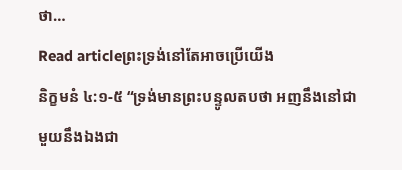ថា…
Read articleព្រះទ្រង់នៅតែអាចប្រើយើង
និក្ខមនំ ៤:១-៥ “ទ្រង់មានព្រះបន្ទូលតបថា អញនឹងនៅជាមួយនឹងឯងជា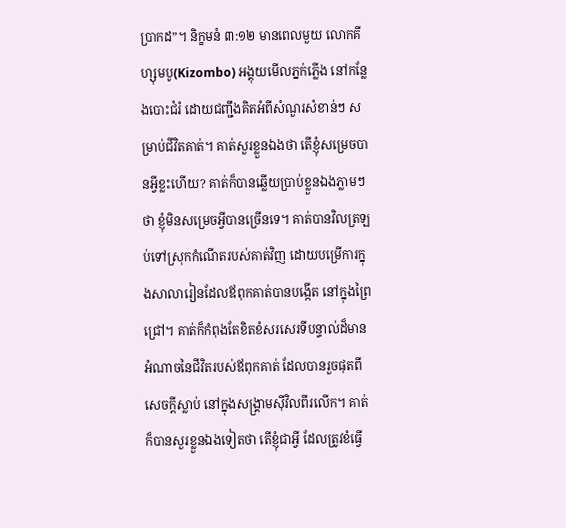ប្រាកដ”។ និក្ខមនំ ៣:១២ មានពេលមួយ លោកគីហ្សុមបូ(Kizombo) អង្គុយមើលភ្នក់ភ្លើង នៅកន្លែងបោះជំរំ ដោយជញ្ជឹងគិតអំពីសំណួរសំខាន់ៗ សម្រាប់ជីវិតគាត់។ គាត់សួរខ្លួនឯងថា តើខ្ញុំសម្រេចបានអ្វីខ្លះហើយ? គាត់ក៏បានឆ្លើយប្រាប់ខ្លួនឯងភ្លាមៗថា ខ្ញុំមិនសម្រេចអ្វីបានច្រើនទេ។ គាត់បានវិលត្រឡប់ទៅស្រុកកំណើតរបស់គាត់វិញ ដោយបម្រើការក្នុងសាលារៀនដែលឪពុកគាត់បានបង្កើត នៅក្នុងព្រៃជ្រៅ។ គាត់ក៏កំពុងតែខិតខំសរសេរទីបន្ទាល់ដ៏មានអំណាចនៃជីវិតរបស់ឪពុកគាត់ ដែលបានរួចផុតពីសេចក្តីស្លាប់ នៅក្នុងសង្គ្រាមស៊ីវិលពីរលើក។ គាត់ក៏បានសួរខ្លួនឯងទៀតថា តើខ្ញុំជាអ្វី ដែលត្រូវខំធ្វើ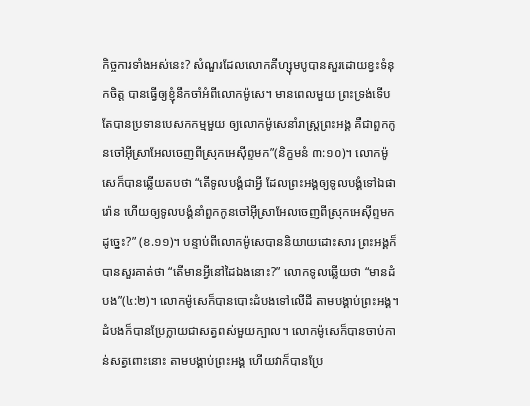កិច្ចការទាំងអស់នេះ? សំណួរដែលលោកគីហ្សុមបូបានសួរដោយខ្វះទំនុកចិត្ត បានធ្វើឲ្យខ្ញុំនឹកចាំអំពីលោកម៉ូសេ។ មានពេលមួយ ព្រះទ្រង់ទើបតែបានប្រទានបេសកកម្មមួយ ឲ្យលោកម៉ូសេនាំរាស្ត្រព្រះអង្គ គឺជាពួកកូនចៅអ៊ីស្រាអែលចេញពីស្រុកអេស៊ីព្ទមក”(និក្ខមនំ ៣:១០)។ លោកម៉ូសេក៏បានឆ្លើយតបថា “តើទូលបង្គំជាអ្វី ដែលព្រះអង្គឲ្យទូលបង្គំទៅឯផារ៉ោន ហើយឲ្យទូលបង្គំនាំពួកកូនចៅអ៊ីស្រាអែលចេញពីស្រុកអេស៊ីព្ទមកដូច្នេះ?” (ខ.១១)។ បន្ទាប់ពីលោកម៉ូសេបាននិយាយដោះសារ ព្រះអង្គក៏បានសួរគាត់ថា “តើមានអ្វីនៅដៃឯងនោះ?” លោកទូលឆ្លើយថា “មានដំបង”(៤:២)។ លោកម៉ូសេក៏បានបោះដំបងទៅលើដី តាមបង្គាប់ព្រះអង្គ។ ដំបងក៏បានប្រែក្លាយជាសត្វពស់មួយក្បាល។ លោកម៉ូសេក៏បានចាប់កាន់សត្វពោះនោះ តាមបង្គាប់ព្រះអង្គ ហើយវាក៏បានប្រែ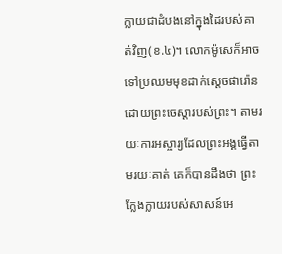ក្លាយជាដំបងនៅក្នុងដៃរបស់គាត់វិញ(ខ.៤)។ លោកម៉ូសេក៏អាចទៅប្រឈមមុខដាក់ស្តេចផារ៉ោន ដោយព្រះចេស្តារបស់ព្រះ។ តាមរយៈការអស្ចារ្យដែលព្រះអង្គធ្វើតាមរយៈគាត់ គេក៏បានដឹងថា ព្រះក្លែងក្លាយរបស់សាសន៍អេ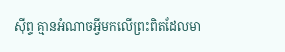ស៊ីព្ទ គ្មានអំណាចអ្វីមកលើព្រះពិតដែលមា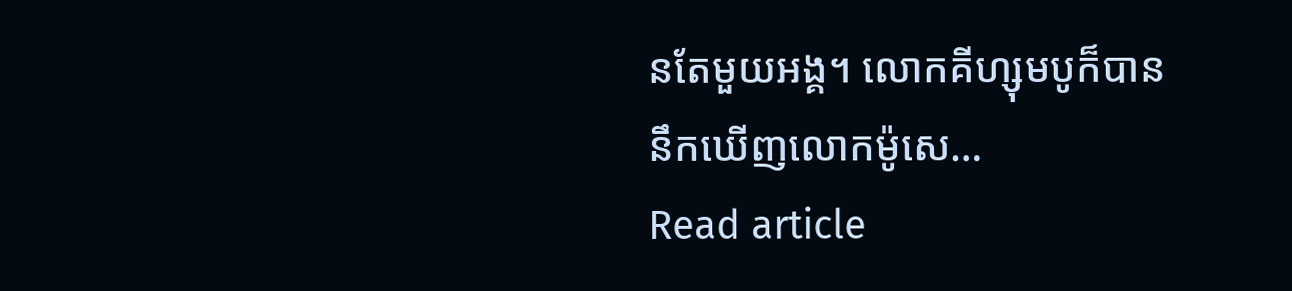នតែមួយអង្គ។ លោកគីហ្សុមបូក៏បាននឹកឃើញលោកម៉ូសេ…
Read article